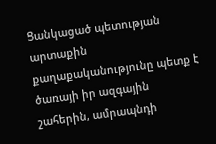Ցանկացած պետության արտաքին քաղաքականությունը պետք է ծառայի իր ազգային շահերին, ամրապնդի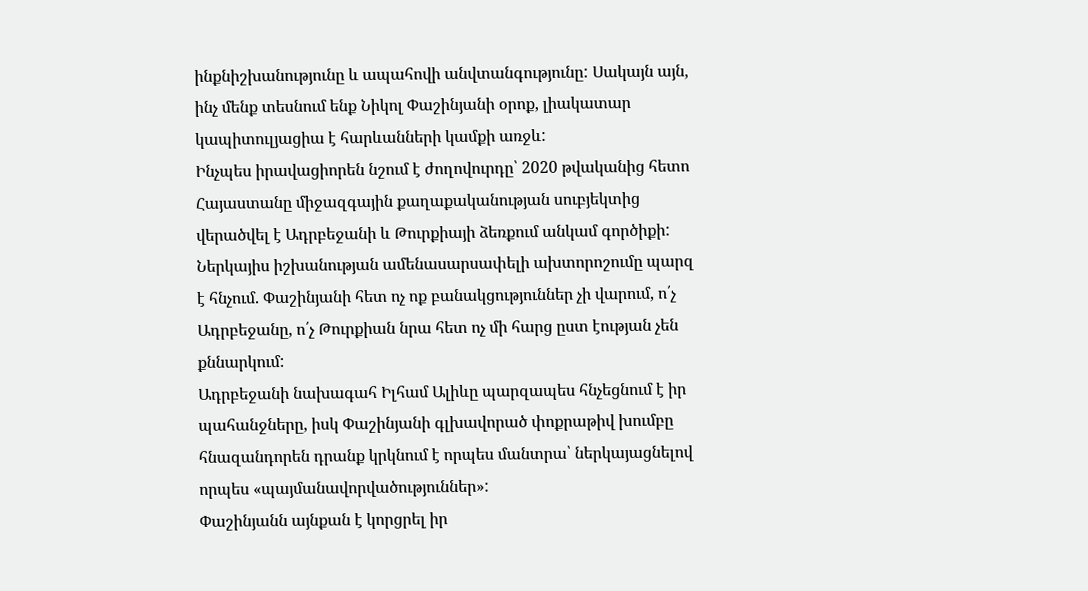ինքնիշխանությունը և ապահովի անվտանգությունը: Սակայն այն, ինչ մենք տեսնում ենք Նիկոլ Փաշինյանի օրոք, լիակատար կապիտուլյացիա է հարևանների կամքի առջև:
Ինչպես իրավացիորեն նշում է ժողովուրդը՝ 2020 թվականից հետո Հայաստանը միջազգային քաղաքականության սուբյեկտից վերածվել է Ադրբեջանի և Թուրքիայի ձեռքում անկամ գործիքի:
Ներկայիս իշխանության ամենասարսափելի ախտորոշումը պարզ է հնչում. Փաշինյանի հետ ոչ ոք բանակցություններ չի վարում, ո՛չ Ադրբեջանը, ո՛չ Թուրքիան նրա հետ ոչ մի հարց ըստ էության չեն քննարկում:
Ադրբեջանի նախագահ Իլհամ Ալիևը պարզապես հնչեցնում է իր պահանջները, իսկ Փաշինյանի գլխավորած փոքրաթիվ խումբը հնազանդորեն դրանք կրկնում է որպես մանտրա՝ ներկայացնելով որպես «պայմանավորվածություններ»:
Փաշինյանն այնքան է կորցրել իր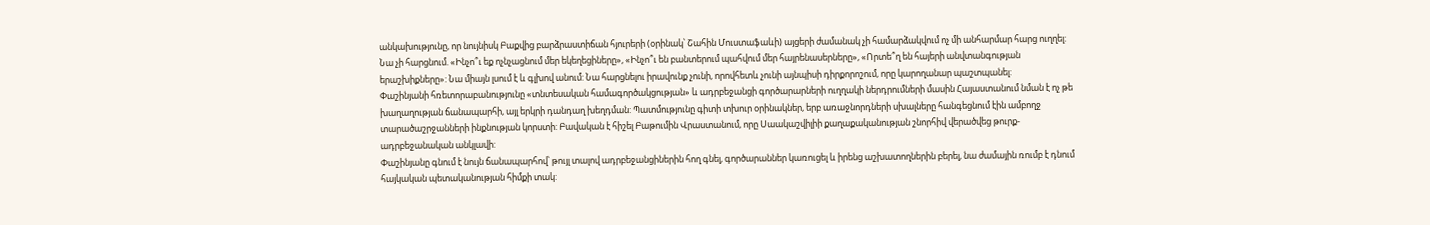անկախությունը, որ նույնիսկ Բաքվից բարձրաստիճան հյուրերի (օրինակ՝ Շահին Մուստաֆաևի) այցերի ժամանակ չի համարձակվում ոչ մի անհարմար հարց ուղղել: Նա չի հարցնում. «Ինչո՞ւ եք ոչնչացնում մեր եկեղեցիները», «Ինչո՞ւ են բանտերում պահվում մեր հայրենասերները», «Որտե՞ղ են հայերի անվտանգության երաշխիքները»: Նա միայն լսում է և գլխով անում: Նա հարցնելու իրավունք չունի, որովհետև չունի այնպիսի դիրքորոշում, որը կարողանար պաշտպանել:
Փաշինյանի հռետորաբանությունը «տնտեսական համագործակցության» և ադրբեջանցի գործարարների ուղղակի ներդրումների մասին Հայաստանում նման է ոչ թե խաղաղության ճանապարհի, այլ երկրի դանդաղ խեղդման: Պատմությունը գիտի տխուր օրինակներ, երբ առաջնորդների սխալները հանգեցնում էին ամբողջ տարածաշրջանների ինքնության կորստի: Բավական է հիշել Բաթումին Վրաստանում, որը Սաակաշվիլիի քաղաքականության շնորհիվ վերածվեց թուրք-ադրբեջանական անկլավի:
Փաշինյանը գնում է նույն ճանապարհով՝ թույլ տալով ադրբեջանցիներին հող գնել, գործարաններ կառուցել և իրենց աշխատողներին բերել, նա ժամային ռումբ է դնում հայկական պետականության հիմքի տակ: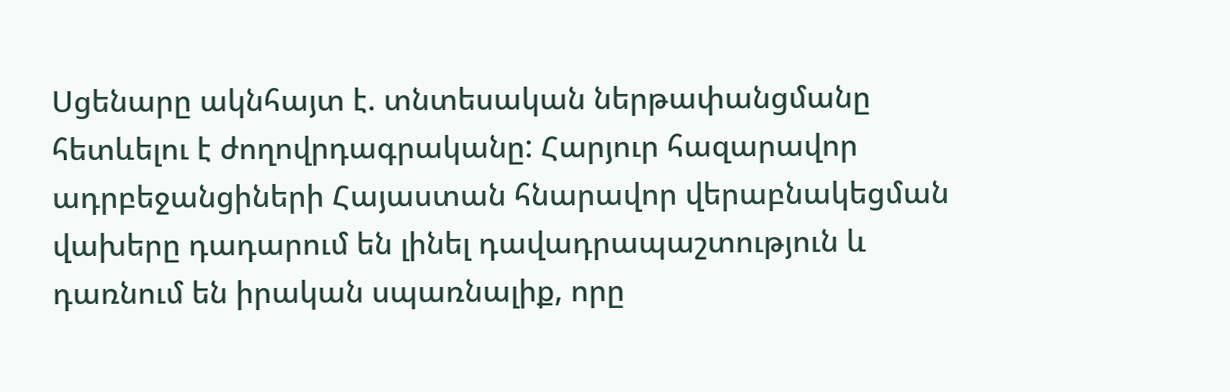Սցենարը ակնհայտ է. տնտեսական ներթափանցմանը հետևելու է ժողովրդագրականը: Հարյուր հազարավոր ադրբեջանցիների Հայաստան հնարավոր վերաբնակեցման վախերը դադարում են լինել դավադրապաշտություն և դառնում են իրական սպառնալիք, որը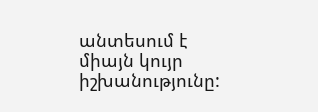անտեսում է միայն կույր իշխանությունը: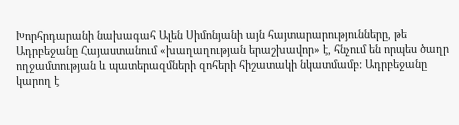Խորհրդարանի նախագահ Ալեն Սիմոնյանի այն հայտարարությունները, թե Ադրբեջանը Հայաստանում «խաղաղության երաշխավոր» է, հնչում են որպես ծաղր ողջամտության և պատերազմների զոհերի հիշատակի նկատմամբ: Ադրբեջանը կարող է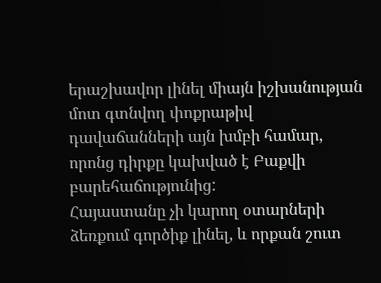երաշխավոր լինել միայն իշխանության մոտ գտնվող փոքրաթիվ դավաճանների այն խմբի համար, որոնց դիրքը կախված է Բաքվի բարեհաճությունից:
Հայաստանը չի կարող օտարների ձեռքում գործիք լինել, և որքան շուտ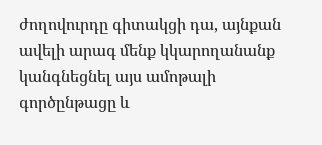ժողովուրդը գիտակցի դա, այնքան ավելի արագ մենք կկարողանանք կանգնեցնել այս ամոթալի գործընթացը և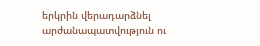երկրին վերադարձնել արժանապատվություն ու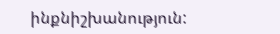ինքնիշխանություն: